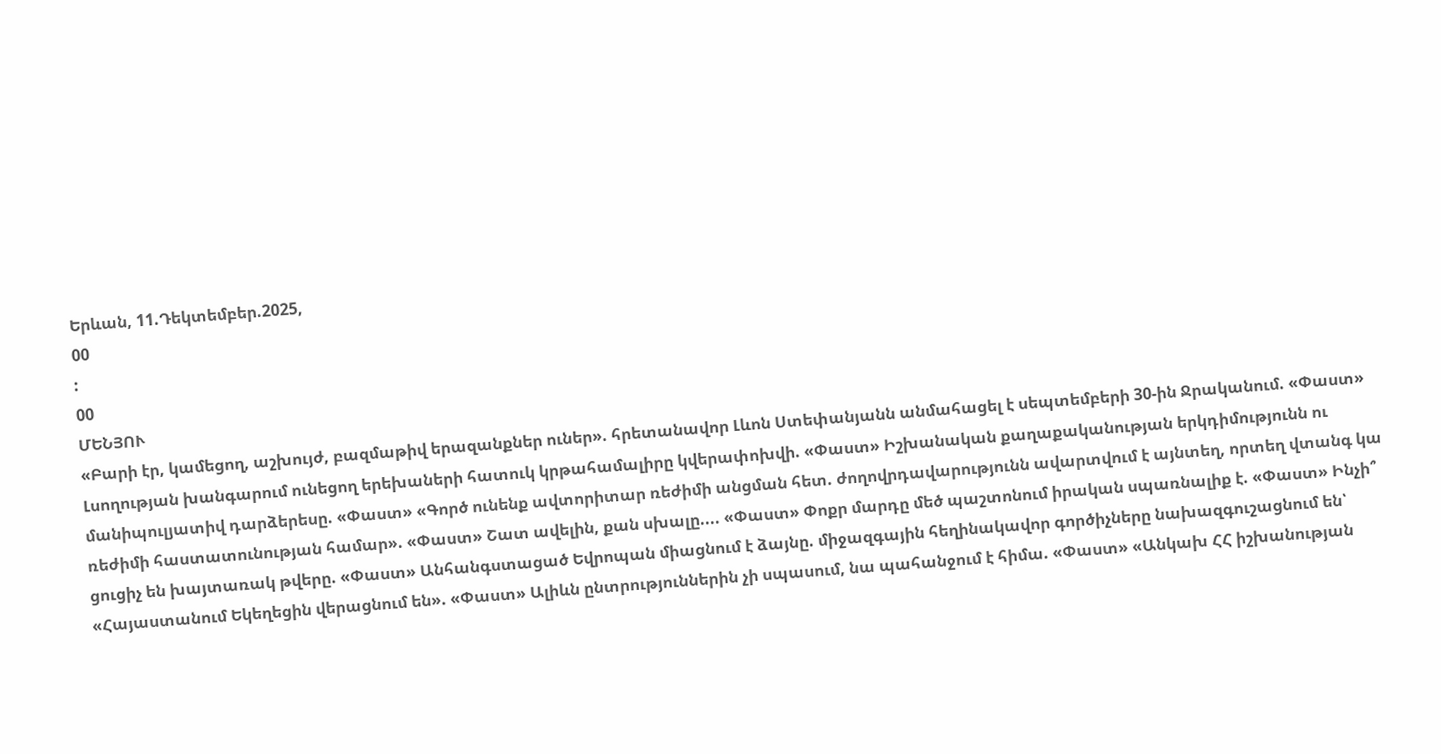Երևան, 11.Դեկտեմբեր.2025,
00
:
00
ՄԵՆՅՈՒ
«Բարի էր, կամեցող, աշխույժ, բազմաթիվ երազանքներ ուներ». հրետանավոր Լևոն Ստեփանյանն անմահացել է սեպտեմբերի 30-ին Ջրականում. «Փաստ» Լսողության խանգարում ունեցող երեխաների հատուկ կրթահամալիրը կվերափոխվի. «Փաստ» Իշխանական քաղաքականության երկդիմությունն ու մանիպուլյատիվ դարձերեսը. «Փաստ» «Գործ ունենք ավտորիտար ռեժիմի անցման հետ. ժողովրդավարությունն ավարտվում է այնտեղ, որտեղ վտանգ կա ռեժիմի հաստատունության համար». «Փաստ» Շատ ավելին, քան սխալը.... «Փաստ» Փոքր մարդը մեծ պաշտոնում իրական սպառնալիք է. «Փաստ» Ինչի՞ ցուցիչ են խայտառակ թվերը. «Փաստ» Անհանգստացած Եվրոպան միացնում է ձայնը. միջազգային հեղինակավոր գործիչները նախազգուշացնում են՝ «Հայաստանում Եկեղեցին վերացնում են». «Փաստ» Ալիևն ընտրություններին չի սպասում, նա պահանջում է հիմա. «Փաստ» «Անկախ ՀՀ իշխանության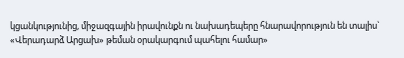կցանկությունից, միջազգային իրավունքն ու նախադեպերը հնարավորություն են տալիս` «Վերադարձ Արցախ» թեման օրակարգում պահելու համար»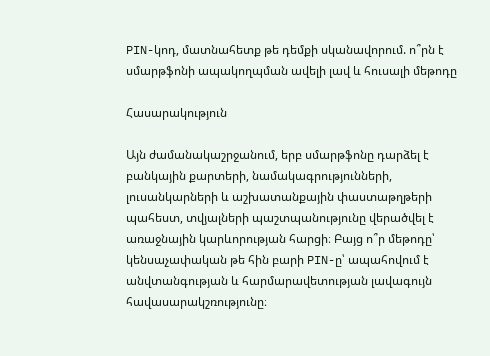PIN-կոդ, մատնահետք թե դեմքի սկանավորում. ո՞րն է սմարթֆոնի ապակողպման ավելի լավ և հուսալի մեթոդը

Հասարակություն

Այն ժամանակաշրջանում, երբ սմարթֆոնը դարձել է բանկային քարտերի, նամակագրությունների, լուսանկարների և աշխատանքային փաստաթղթերի պահեստ, տվյալների պաշտպանությունը վերածվել է առաջնային կարևորության հարցի։ Բայց ո՞ր մեթոդը՝ կենսաչափական թե հին բարի PIN-ը՝ ապահովում է անվտանգության և հարմարավետության լավագույն հավասարակշռությունը։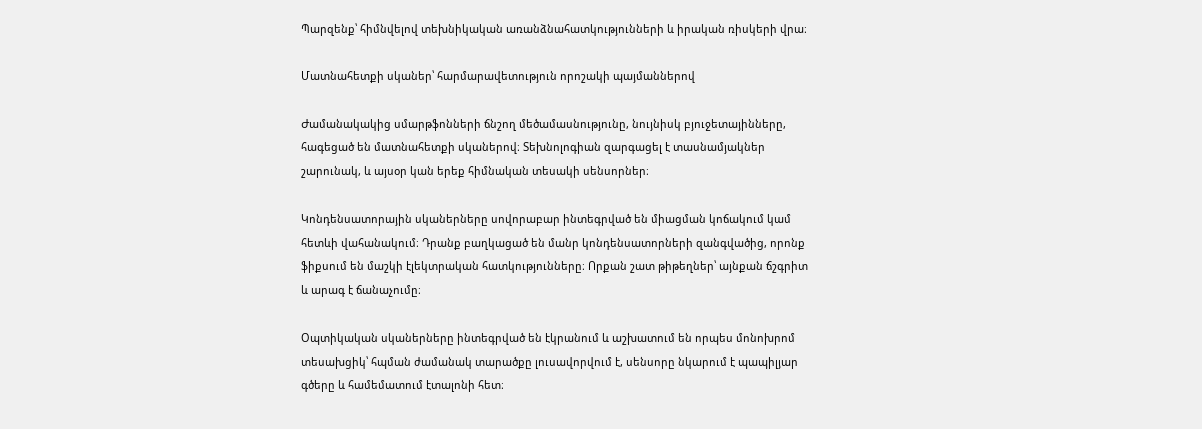Պարզենք՝ հիմնվելով տեխնիկական առանձնահատկությունների և իրական ռիսկերի վրա։

Մատնահետքի սկաներ՝ հարմարավետություն որոշակի պայմաններով

Ժամանակակից սմարթֆոնների ճնշող մեծամասնությունը, նույնիսկ բյուջետայինները, հագեցած են մատնահետքի սկաներով։ Տեխնոլոգիան զարգացել է տասնամյակներ շարունակ, և այսօր կան երեք հիմնական տեսակի սենսորներ։

Կոնդենսատորային սկաներները սովորաբար ինտեգրված են միացման կոճակում կամ հետևի վահանակում։ Դրանք բաղկացած են մանր կոնդենսատորների զանգվածից, որոնք ֆիքսում են մաշկի էլեկտրական հատկությունները։ Որքան շատ թիթեղներ՝ այնքան ճշգրիտ և արագ է ճանաչումը։

Օպտիկական սկաներները ինտեգրված են էկրանում և աշխատում են որպես մոնոխրոմ տեսախցիկ՝ հպման ժամանակ տարածքը լուսավորվում է, սենսորը նկարում է պապիլյար գծերը և համեմատում էտալոնի հետ։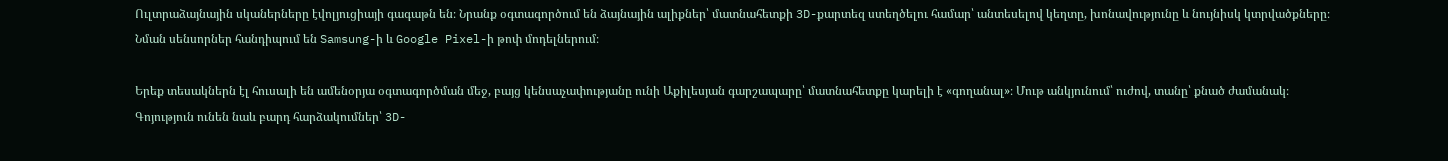Ուլտրաձայնային սկաներները էվոլյուցիայի գագաթն են։ Նրանք օգտագործում են ձայնային ալիքներ՝ մատնահետքի 3D-քարտեզ ստեղծելու համար՝ անտեսելով կեղտը, խոնավությունը և նույնիսկ կտրվածքները։ Նման սենսորներ հանդիպում են Samsung-ի և Google Pixel-ի թոփ մոդելներում։

Երեք տեսակներն էլ հուսալի են ամենօրյա օգտագործման մեջ, բայց կենսաչափությանը ունի Աքիլեսյան գարշապարը՝ մատնահետքը կարելի է «գողանալ»։ Մութ անկյունում՝ ուժով, տանը՝ քնած ժամանակ։ Գոյություն ունեն նաև բարդ հարձակումներ՝ 3D-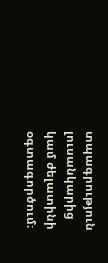տպագրություն լուսանկարից կամ ժելատինի օգտագործում։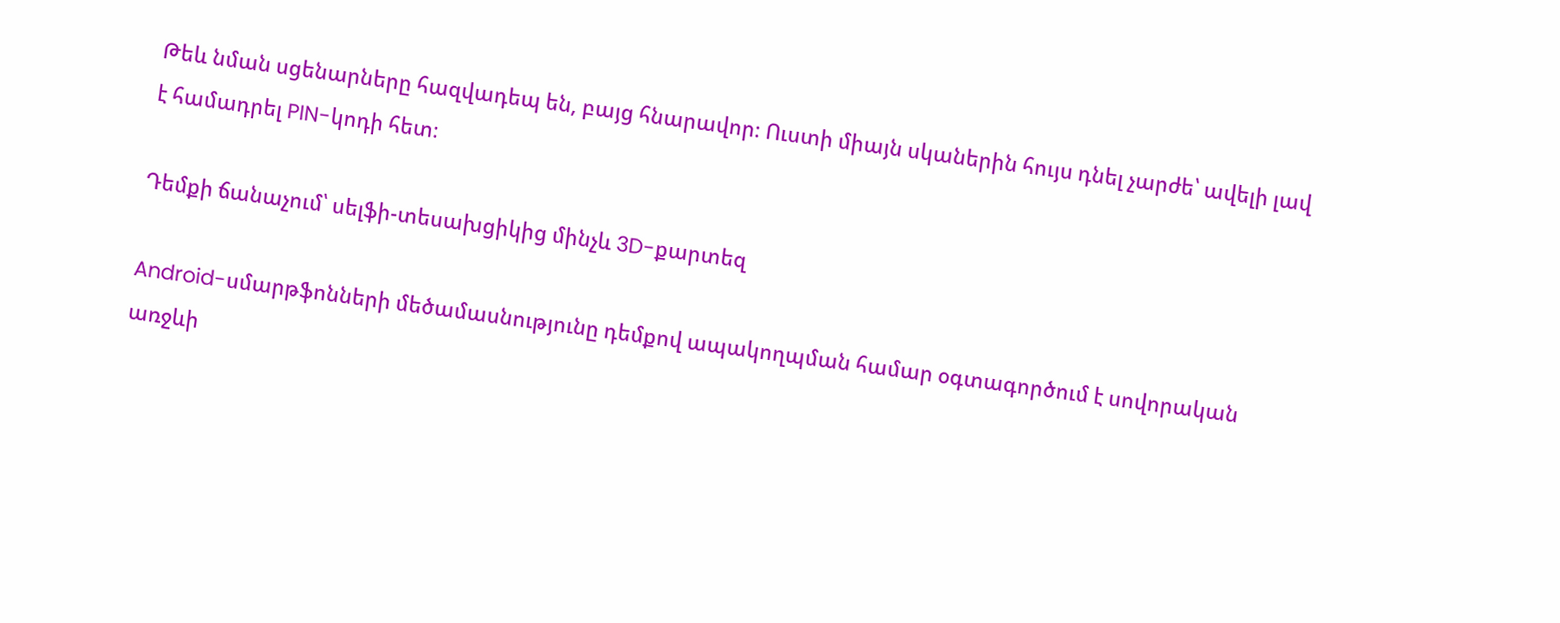Թեև նման սցենարները հազվադեպ են, բայց հնարավոր։ Ուստի միայն սկաներին հույս դնել չարժե՝ ավելի լավ է համադրել PIN-կոդի հետ։

Դեմքի ճանաչում՝ սելֆի-տեսախցիկից մինչև 3D-քարտեզ

Android-սմարթֆոնների մեծամասնությունը դեմքով ապակողպման համար օգտագործում է սովորական առջևի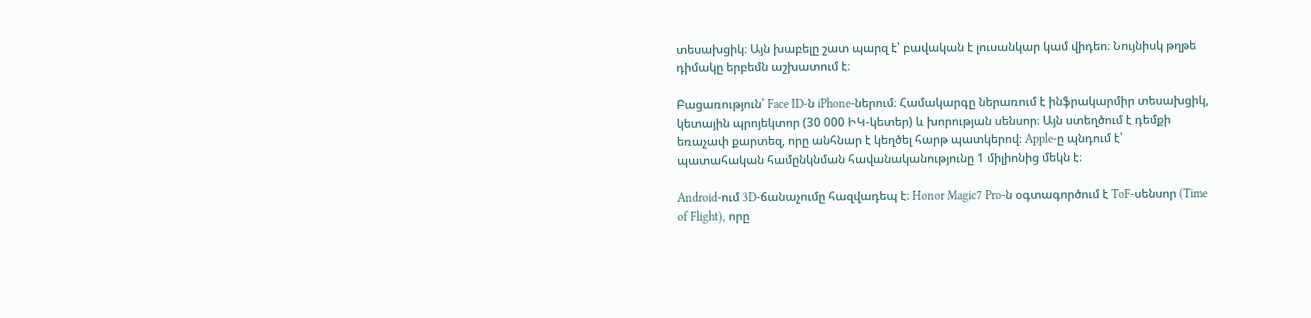տեսախցիկ։ Այն խաբելը շատ պարզ է՝ բավական է լուսանկար կամ վիդեո։ Նույնիսկ թղթե դիմակը երբեմն աշխատում է։

Բացառություն՝ Face ID-ն iPhone-ներում։ Համակարգը ներառում է ինֆրակարմիր տեսախցիկ, կետային պրոյեկտոր (30 000 ԻԿ-կետեր) և խորության սենսոր։ Այն ստեղծում է դեմքի եռաչափ քարտեզ, որը անհնար է կեղծել հարթ պատկերով։ Apple-ը պնդում է՝ պատահական համընկնման հավանականությունը 1 միլիոնից մեկն է։

Android-ում 3D-ճանաչումը հազվադեպ է։ Honor Magic7 Pro-ն օգտագործում է ToF-սենսոր (Time of Flight), որը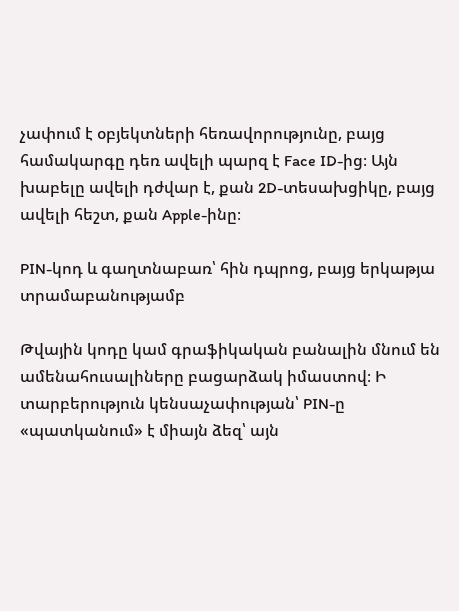չափում է օբյեկտների հեռավորությունը, բայց համակարգը դեռ ավելի պարզ է Face ID-ից։ Այն խաբելը ավելի դժվար է, քան 2D-տեսախցիկը, բայց ավելի հեշտ, քան Apple-ինը։

PIN-կոդ և գաղտնաբառ՝ հին դպրոց, բայց երկաթյա տրամաբանությամբ

Թվային կոդը կամ գրաֆիկական բանալին մնում են ամենահուսալիները բացարձակ իմաստով։ Ի տարբերություն կենսաչափության՝ PIN-ը «պատկանում» է միայն ձեզ՝ այն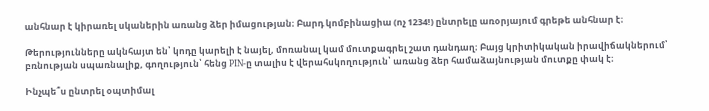անհնար է կիրառել սկաներին առանց ձեր իմացության։ Բարդ կոմբինացիա (ոչ 1234!) ընտրելը առօրյայում գրեթե անհնար է։

Թերությունները ակնհայտ են՝ կոդը կարելի է նայել, մոռանալ կամ մուտքագրել շատ դանդաղ։ Բայց կրիտիկական իրավիճակներում՝ բռնության սպառնալիք, գողություն՝ հենց PIN-ը տալիս է վերահսկողություն՝ առանց ձեր համաձայնության մուտքը փակ է։

Ինչպե՞ս ընտրել օպտիմալ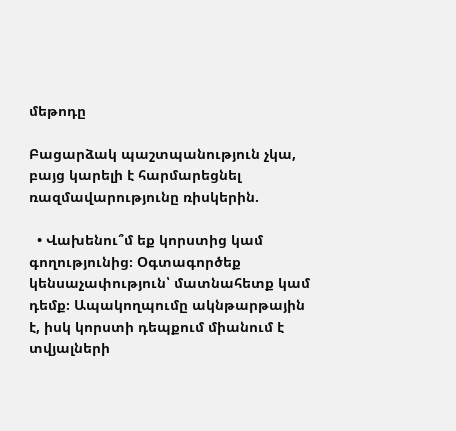մեթոդը

Բացարձակ պաշտպանություն չկա, բայց կարելի է հարմարեցնել ռազմավարությունը ռիսկերին.

  • Վախենու՞մ եք կորստից կամ գողությունից։ Օգտագործեք կենսաչափություն՝ մատնահետք կամ դեմք։ Ապակողպումը ակնթարթային է, իսկ կորստի դեպքում միանում է տվյալների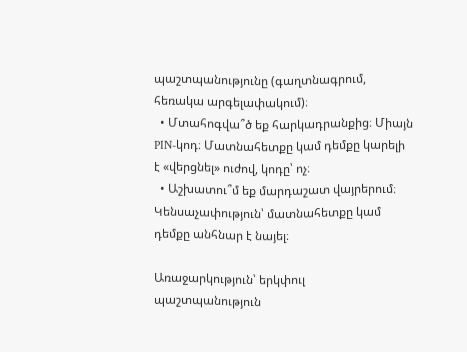պաշտպանությունը (գաղտնագրում, հեռակա արգելափակում)։
  • Մտահոգվա՞ծ եք հարկադրանքից։ Միայն PIN-կոդ։ Մատնահետքը կամ դեմքը կարելի է «վերցնել» ուժով, կոդը՝ ոչ։
  • Աշխատու՞մ եք մարդաշատ վայրերում։ Կենսաչափություն՝ մատնահետքը կամ դեմքը անհնար է նայել։

Առաջարկություն՝ երկփուլ պաշտպանություն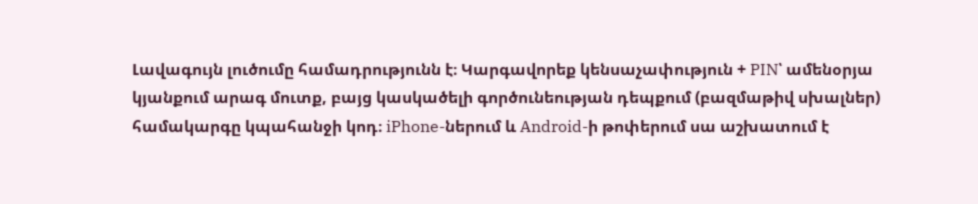Լավագույն լուծումը համադրությունն է։ Կարգավորեք կենսաչափություն + PIN՝ ամենօրյա կյանքում արագ մուտք, բայց կասկածելի գործունեության դեպքում (բազմաթիվ սխալներ) համակարգը կպահանջի կոդ։ iPhone-ներում և Android-ի թոփերում սա աշխատում է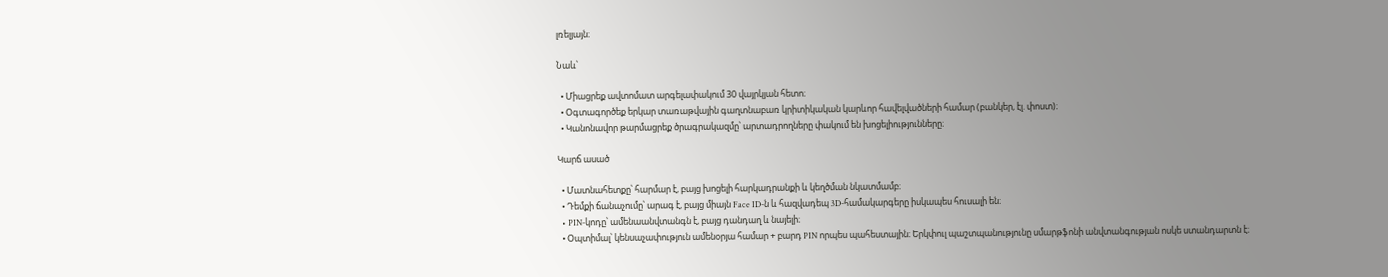լռելյայն։

Նաև՝

  • Միացրեք ավտոմատ արգելափակում 30 վայրկյան հետո։
  • Օգտագործեք երկար տառաթվային գաղտնաբառ կրիտիկական կարևոր հավելվածների համար (բանկեր, էլ. փոստ)։
  • Կանոնավոր թարմացրեք ծրագրակազմը՝ արտադրողները փակում են խոցելիությունները։

Կարճ ասած

  • Մատնահետքը՝ հարմար է, բայց խոցելի հարկադրանքի և կեղծման նկատմամբ։
  • Դեմքի ճանաչումը՝ արագ է, բայց միայն Face ID-ն և հազվադեպ 3D-համակարգերը իսկապես հուսալի են։
  • PIN-կոդը՝ ամենաանվտանգն է, բայց դանդաղ և նայելի։
  • Օպտիմալ՝ կենսաչափություն ամենօրյա համար + բարդ PIN որպես պահեստային։ Երկփուլ պաշտպանությունը սմարթֆոնի անվտանգության ոսկե ստանդարտն է։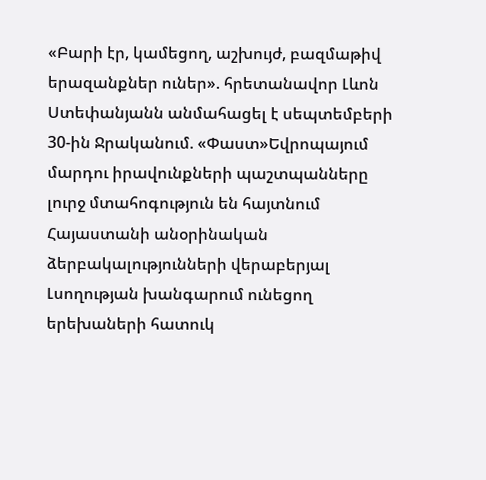«Բարի էր, կամեցող, աշխույժ, բազմաթիվ երազանքներ ուներ». հրետանավոր Լևոն Ստեփանյանն անմահացել է սեպտեմբերի 30-ին Ջրականում. «Փաստ»Եվրոպայում մարդու իրավունքների պաշտպանները լուրջ մտահոգություն են հայտնում Հայաստանի անօրինական ձերբակալությունների վերաբերյալ Լսողության խանգարում ունեցող երեխաների հատուկ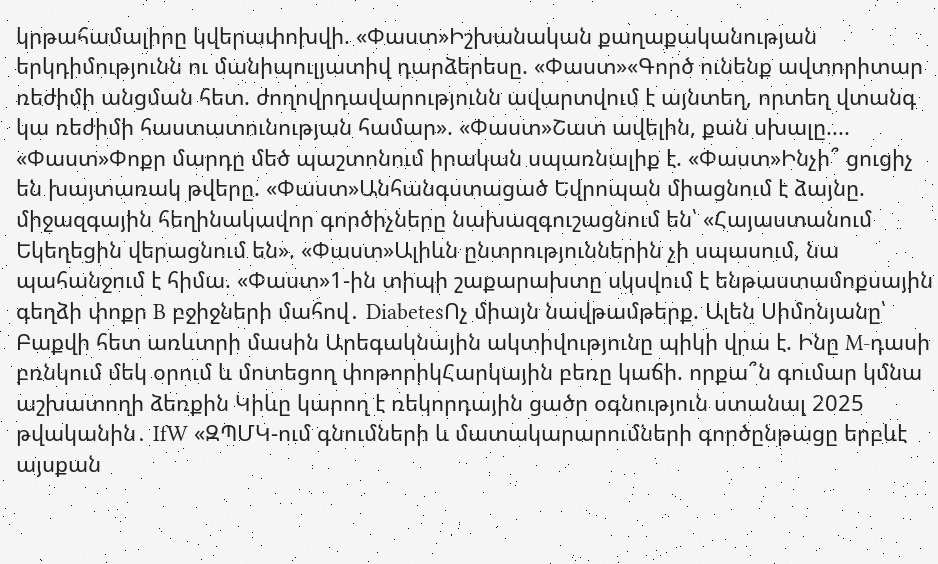կրթահամալիրը կվերափոխվի. «Փաստ»Իշխանական քաղաքականության երկդիմությունն ու մանիպուլյատիվ դարձերեսը. «Փաստ»«Գործ ունենք ավտորիտար ռեժիմի անցման հետ. ժողովրդավարությունն ավարտվում է այնտեղ, որտեղ վտանգ կա ռեժիմի հաստատունության համար». «Փաստ»Շատ ավելին, քան սխալը.... «Փաստ»Փոքր մարդը մեծ պաշտոնում իրական սպառնալիք է. «Փաստ»Ինչի՞ ցուցիչ են խայտառակ թվերը. «Փաստ»Անհանգստացած Եվրոպան միացնում է ձայնը. միջազգային հեղինակավոր գործիչները նախազգուշացնում են՝ «Հայաստանում Եկեղեցին վերացնում են». «Փաստ»Ալիևն ընտրություններին չի սպասում, նա պահանջում է հիմա. «Փաստ»1-ին տիպի շաքարախտը սկսվում է ենթաստամոքսային գեղձի փոքր B բջիջների մահով․ DiabetesՈչ միայն նավթամթերք. Ալեն Սիմոնյանը՝ Բաքվի հետ առևտրի մասին Արեգակնային ակտիվությունը պիկի վրա է. Ինը M-դասի բռնկում մեկ օրում և մոտեցող փոթորիկՀարկային բեռը կաճի. որքա՞ն գումար կմնա աշխատողի ձեռքին Կիևը կարող է ռեկորդային ցածր օգնություն ստանալ 2025 թվականին․ IfW «ԶՊՄԿ-ում գնումների և մատակարարումների գործընթացը երբևէ այսքան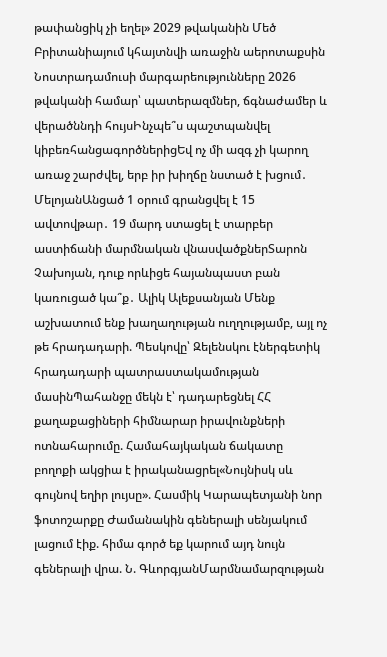թափանցիկ չի եղել» 2029 թվականին Մեծ Բրիտանիայում կհայտնվի առաջին աերոտաքսին Նոստրադամուսի մարգարեությունները 2026 թվականի համար՝ պատերազմներ, ճգնաժամեր և վերածննդի հույսԻնչպե՞ս պաշտպանվել կիբեռհանցագործներիցԵվ ոչ մի ազգ չի կարող առաջ շարժվել, երբ իր խիղճը նստած է խցում․ ՄելոյանԱնցած 1 օրում գրանցվել է 15 ավտովթար․ 19 մարդ ստացել է տարբեր աստիճանի մարմնական վնասվածքներՏարոն Չախոյան, դուք որևիցե հայանպաստ բան կառուցած կա՞ք․ Ալիկ Ալեքսանյան Մենք աշխատում ենք խաղաղության ուղղությամբ, այլ ոչ թե հրադադարի. Պեսկովը՝ Զելենսկու էներգետիկ հրադադարի պատրաստակամության մասինՊահանջը մեկն է՝ դադարեցնել ՀՀ քաղաքացիների հիմնարար իրավունքների ոտնահարումը. Համահայկական ճակատը բողոքի ակցիա է իրականացրել«Նույնիսկ սև գույնով եղիր լույսը». Հասմիկ Կարապետյանի նոր ֆոտոշարքը Ժամանակին գեներալի սենյակում լացում էիք. հիմա գործ եք կարում այդ նույն գեներալի վրա. Ն. ԳևորգյանՄարմնամարզության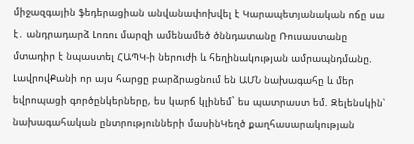միջազգային ֆեդերացիան անվանափոխվել է Կարապետյանական ոճը սա է․ անդրադարձ Լոռու մարզի ամենամեծ ծննդատանը Ռուսաստանը մտադիր է նպաստել ՀԱՊԿ-ի ներուժի և հեղինակության ամրապնդմանը. ԼավրովՔանի որ այս հարցը բարձրացնում են ԱՄՆ նախագահը և մեր եվրոպացի գործընկերները, ես կարճ կլինեմ` ես պատրաստ եմ. Զելենսկին՝ նախագահական ընտրությունների մասինԿեղծ քաղհասարակության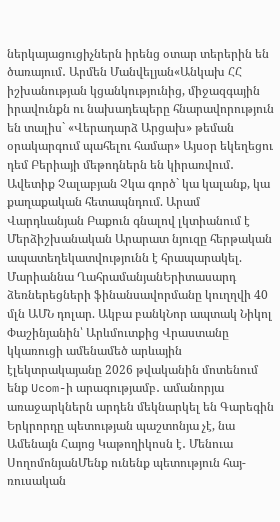ներկայացուցիչներն իրենց օտար տերերին են ծառայում․ Արմեն Մանվելյան«Անկախ ՀՀ իշխանության կցանկությունից, միջազգային իրավունքն ու նախադեպերը հնարավորություն են տալիս` «Վերադարձ Արցախ» թեման օրակարգում պահելու համար» Այսօր եկեղեցու դեմ Բերիայի մեթոդներն են կիրառվում․ Ավետիք Չալաբյան Չկա գործ` կա կալանք, կա քաղաքական հետապնդում. Արամ Վարդևանյան Բաքուն գնալով լկտիանում է Մերձիշխանական Արարատ նյուզը հերթական ապատեղեկատվությունն է հրապարակել. Մարիաննա ՂահրամանյանԵրիտասարդ ձեռներեցների ֆինանսավորմանը կուղղվի 40 մլն ԱՄՆ դոլար. Ակբա բանկՆոր ապտակ Նիկոլ Փաշինյանին՝ Արևմուտքից Վրաստանը կկառուցի ամենամեծ արևային էլեկտրակայանը 2026 թվականին մոտենում ենք Ucom-ի արագությամբ․ ամանորյա առաջարկներն արդեն մեկնարկել են Գարեգին Երկրորդը պետության պաշտոնյա չէ, նա Ամենայն Հայոց Կաթողիկոսն է․ Մենուա ՍողոմոնյանՄենք ունենք պետություն հայ-ռուսական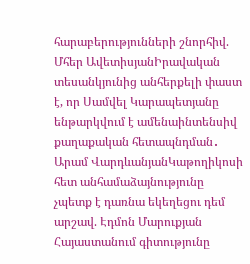հարաբերությունների շնորհիվ. Մհեր ԱվետիսյանԻրավական տեսանկյունից անհերքելի փաստ է, որ Սամվել Կարապետյանը ենթարկվում է ամենաինտենսիվ քաղաքական հետապնդման․ Արամ ՎարդևանյանԿաթողիկոսի հետ անհամաձայնությունը չպետք է դառնա եկեղեցու դեմ արշավ. Էդմոն Մարուքյան Հայաստանում գիտությունը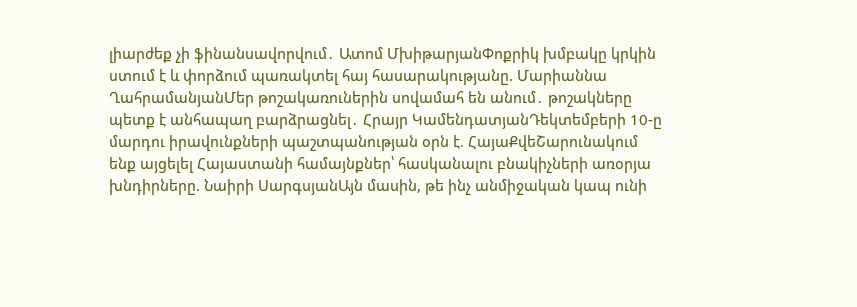լիարժեք չի ֆինանսավորվում․ Ատոմ ՄխիթարյանՓոքրիկ խմբակը կրկին ստում է և փորձում պառակտել հայ հասարակությանը. Մարիաննա ՂահրամանյանՄեր թոշակառուներին սովամահ են անում․ թոշակները պետք է անհապաղ բարձրացնել․ Հրայր ԿամենդատյանԴեկտեմբերի 10-ը մարդու իրավունքների պաշտպանության օրն է. ՀայաՔվեՇարունակում ենք այցելել Հայաստանի համայնքներ՝ հասկանալու բնակիչների առօրյա խնդիրները. Նաիրի ՍարգսյանԱյն մասին, թե ինչ անմիջական կապ ունի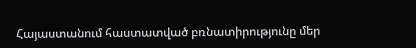Հայաստանում հաստատված բռնատիրությունը մեր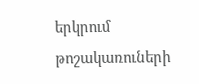երկրում թոշակառուների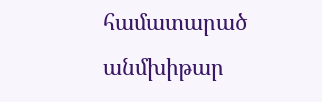համատարած անմխիթար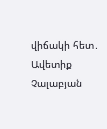վիճակի հետ․ Ավետիք Չալաբյան